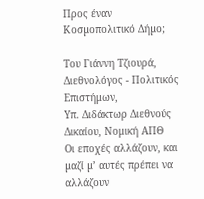Προς έναν Κοσµοπολιτικό Δήµο;

Του Γιάννη Τζιουρά,
Διεθνολόγος - Πολιτικός Επιστήμων,
Υπ. Διδάκτωρ Διεθνούς Δικαίου, Νομική ΑΠΘ
Οι εποχές αλλάζουν, και µαζί µ’ αυτές πρέπει να αλλάζουν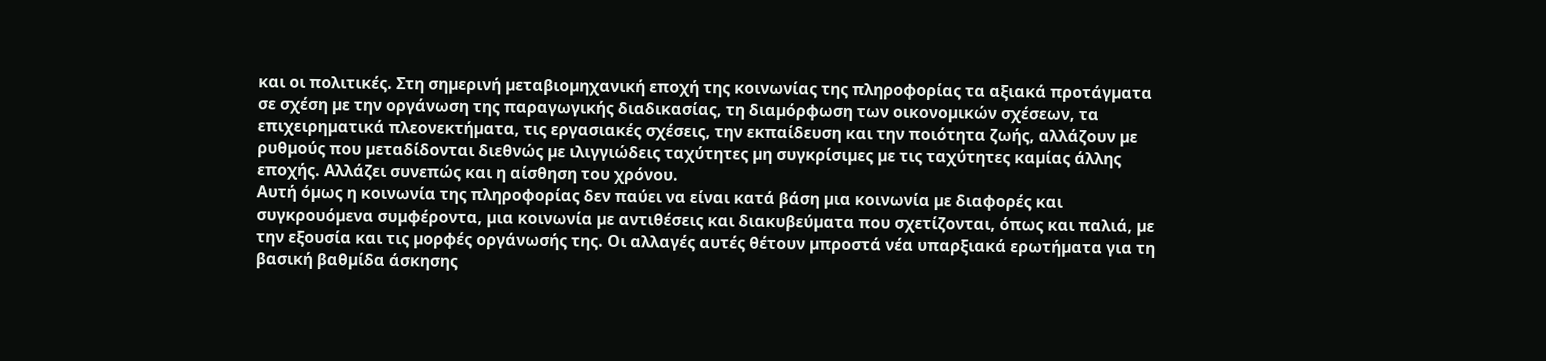και οι πολιτικές. Στη σηµερινή µεταβιοµηχανική εποχή της κοινωνίας της πληροφορίας τα αξιακά προτάγµατα σε σχέση µε την οργάνωση της παραγωγικής διαδικασίας, τη διαµόρφωση των οικονοµικών σχέσεων, τα επιχειρηµατικά πλεονεκτήµατα, τις εργασιακές σχέσεις, την εκπαίδευση και την ποιότητα ζωής, αλλάζουν µε ρυθµούς που µεταδίδονται διεθνώς µε ιλιγγιώδεις ταχύτητες µη συγκρίσιµες µε τις ταχύτητες καµίας άλλης εποχής. Αλλάζει συνεπώς και η αίσθηση του χρόνου.
Αυτή όµως η κοινωνία της πληροφορίας δεν παύει να είναι κατά βάση µια κοινωνία µε διαφορές και συγκρουόµενα συµφέροντα, µια κοινωνία µε αντιθέσεις και διακυβεύµατα που σχετίζονται, όπως και παλιά, µε την εξουσία και τις µορφές οργάνωσής της. Οι αλλαγές αυτές θέτουν µπροστά νέα υπαρξιακά ερωτήµατα για τη βασική βαθµίδα άσκησης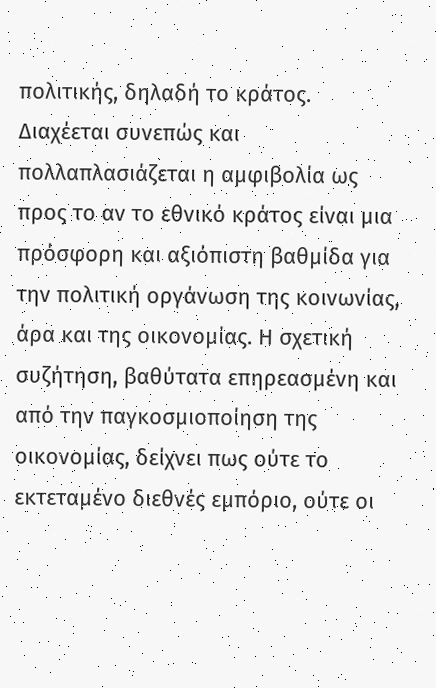πολιτικής, δηλαδή το κράτος.
Διαχέεται συνεπώς και πολλαπλασιάζεται η αµφιβολία ως προς το αν το εθνικό κράτος είναι µια πρόσφορη και αξιόπιστη βαθµίδα για την πολιτική οργάνωση της κοινωνίας, άρα και της οικονοµίας. Η σχετική συζήτηση, βαθύτατα επηρεασµένη και από την παγκοσµιοποίηση της οικονοµίας, δείχνει πως ούτε το εκτεταµένο διεθνές εµπόριο, ούτε οι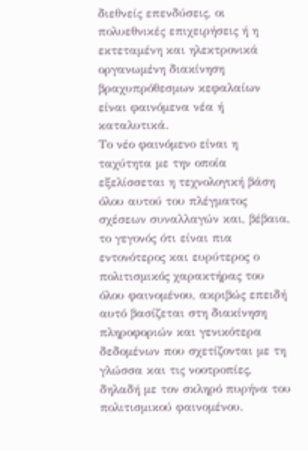διεθνείς επενδύσεις, οι πολυεθνικές επιχειρήσεις ή η εκτεταµένη και ηλεκτρονικά οργανωµένη διακίνηση βραχυπρόθεσµων κεφαλαίων είναι φαινόµενα νέα ή καταλυτικά.
Το νέο φαινόµενο είναι η ταχύτητα µε την οποία εξελίσσεται η τεχνολογική βάση όλου αυτού του πλέγµατος σχέσεων συναλλαγών και, βέβαια, το γεγονός ότι είναι πια εντονότερος και ευρύτερος ο πολιτισµικός χαρακτήρας του όλου φαινοµένου, ακριβώς επειδή αυτό βασίζεται στη διακίνηση πληροφοριών και γενικότερα δεδοµένων που σχετίζονται µε τη γλώσσα και τις νοοτροπίες, δηλαδή µε τον σκληρό πυρήνα του πολιτισµικού φαινοµένου.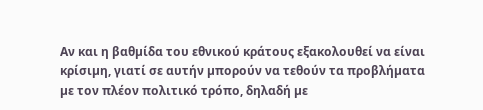Αν και η βαθµίδα του εθνικού κράτους εξακολουθεί να είναι κρίσιµη, γιατί σε αυτήν µπορούν να τεθούν τα προβλήµατα µε τον πλέον πολιτικό τρόπο, δηλαδή µε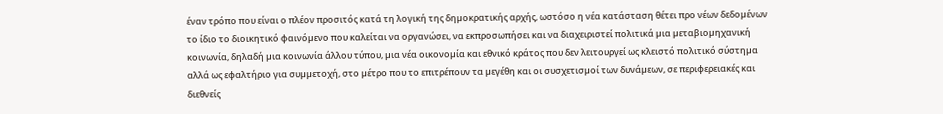έναν τρόπο που είναι ο πλέον προσιτός κατά τη λογική της δηµοκρατικής αρχής, ωστόσο η νέα κατάσταση θέτει προ νέων δεδοµένων το ίδιο το διοικητικό φαινόµενο που καλείται να οργανώσει, να εκπροσωπήσει και να διαχειριστεί πολιτικά µια µεταβιοµηχανική κοινωνία, δηλαδή µια κοινωνία άλλου τύπου, µια νέα οικονοµία και εθνικό κράτος που δεν λειτουργεί ως κλειστό πολιτικό σύστηµα αλλά ως εφαλτήριο για συµµετοχή, στο µέτρο που το επιτρέπουν τα µεγέθη και οι συσχετισµοί των δυνάµεων, σε περιφερειακές και διεθνείς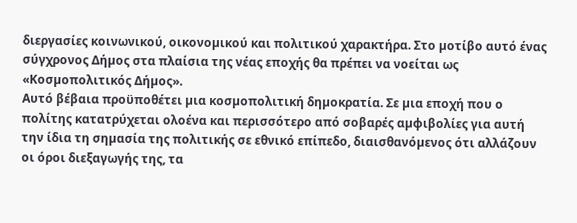διεργασίες κοινωνικού, οικονοµικού και πολιτικού χαρακτήρα. Στο µοτίβο αυτό ένας σύγχρονος Δήµος στα πλαίσια της νέας εποχής θα πρέπει να νοείται ως «Κοσµοπολιτικός Δήµος».
Αυτό βέβαια προϋποθέτει µια κοσµοπολιτική δηµοκρατία. Σε µια εποχή που ο πολίτης κατατρύχεται ολοένα και περισσότερο από σοβαρές αµφιβολίες για αυτή την ίδια τη σηµασία της πολιτικής σε εθνικό επίπεδο, διαισθανόµενος ότι αλλάζουν οι όροι διεξαγωγής της, τα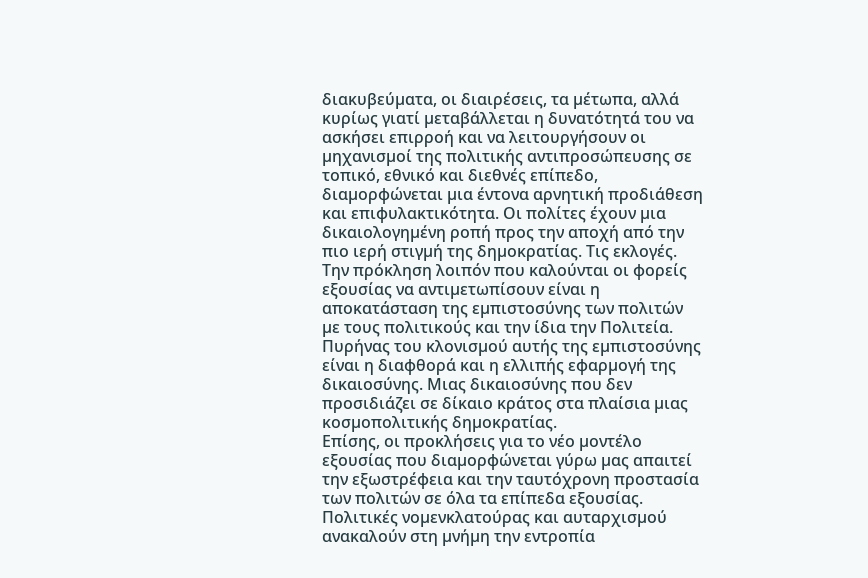διακυβεύµατα, οι διαιρέσεις, τα µέτωπα, αλλά κυρίως γιατί µεταβάλλεται η δυνατότητά του να ασκήσει επιρροή και να λειτουργήσουν οι µηχανισµοί της πολιτικής αντιπροσώπευσης σε τοπικό, εθνικό και διεθνές επίπεδο, διαµορφώνεται µια έντονα αρνητική προδιάθεση και επιφυλακτικότητα. Οι πολίτες έχουν µια δικαιολογηµένη ροπή προς την αποχή από την πιο ιερή στιγµή της δηµοκρατίας. Τις εκλογές.
Την πρόκληση λοιπόν που καλούνται οι φορείς εξουσίας να αντιµετωπίσουν είναι η αποκατάσταση της εµπιστοσύνης των πολιτών µε τους πολιτικούς και την ίδια την Πολιτεία. Πυρήνας του κλονισµού αυτής της εµπιστοσύνης είναι η διαφθορά και η ελλιπής εφαρµογή της δικαιοσύνης. Μιας δικαιοσύνης που δεν προσιδιάζει σε δίκαιο κράτος στα πλαίσια µιας κοσµοπολιτικής δηµοκρατίας.
Επίσης, οι προκλήσεις για το νέο µοντέλο εξουσίας που διαµορφώνεται γύρω µας απαιτεί την εξωστρέφεια και την ταυτόχρονη προστασία των πολιτών σε όλα τα επίπεδα εξουσίας. Πολιτικές νοµενκλατούρας και αυταρχισµού ανακαλούν στη µνήµη την εντροπία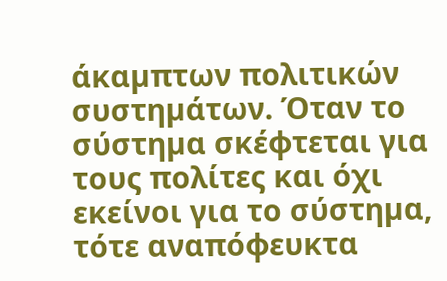άκαµπτων πολιτικών συστηµάτων. Όταν το σύστηµα σκέφτεται για τους πολίτες και όχι εκείνοι για το σύστηµα, τότε αναπόφευκτα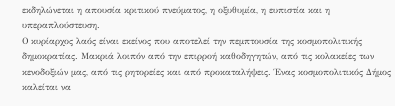εκδηλώνεται η απουσία κριτικού πνεύµατος, η οξυθυµία, η ευπιστία και η υπεραπλούστευση.
Ο κυρίαρχος λαός είναι εκείνος που αποτελεί την πεµπτουσία της κοσµοπολιτικής δηµοκρατίας. Μακριά λοιπόν από την επιρροή καθοδηγητών, από τις κολακείες των κενοδοξιών µας, από τις ρητορείες και από προκαταλήψεις. Ένας κοσµοπολιτικός Δήµος καλείται να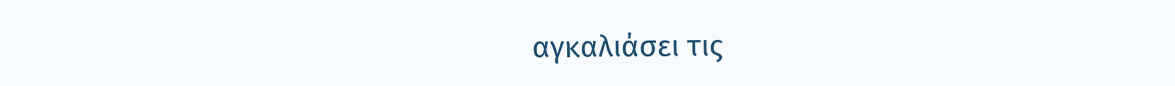αγκαλιάσει τις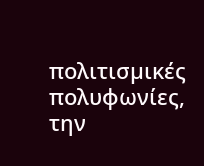πολιτισµικές πολυφωνίες, την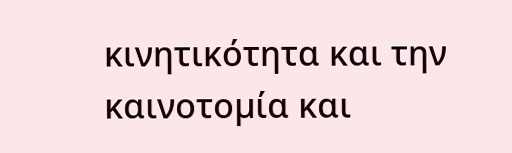κινητικότητα και την καινοτοµία και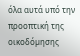όλα αυτά υπό την προοπτική της οικοδόµησης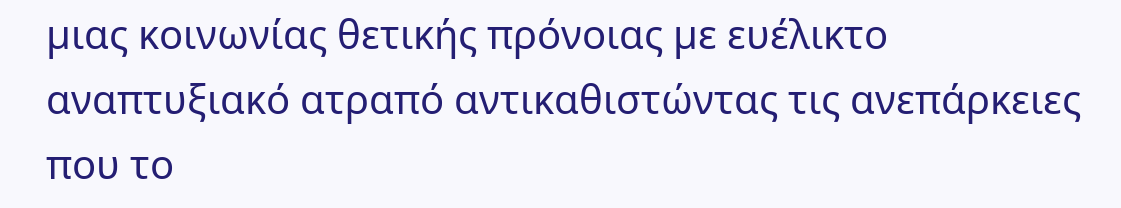µιας κοινωνίας θετικής πρόνοιας µε ευέλικτο αναπτυξιακό ατραπό αντικαθιστώντας τις ανεπάρκειες που το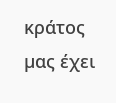κράτος µας έχει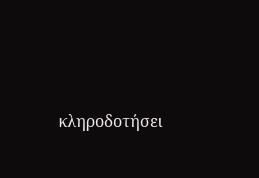κληροδοτήσει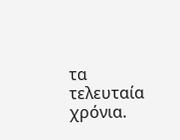τα τελευταία χρόνια.